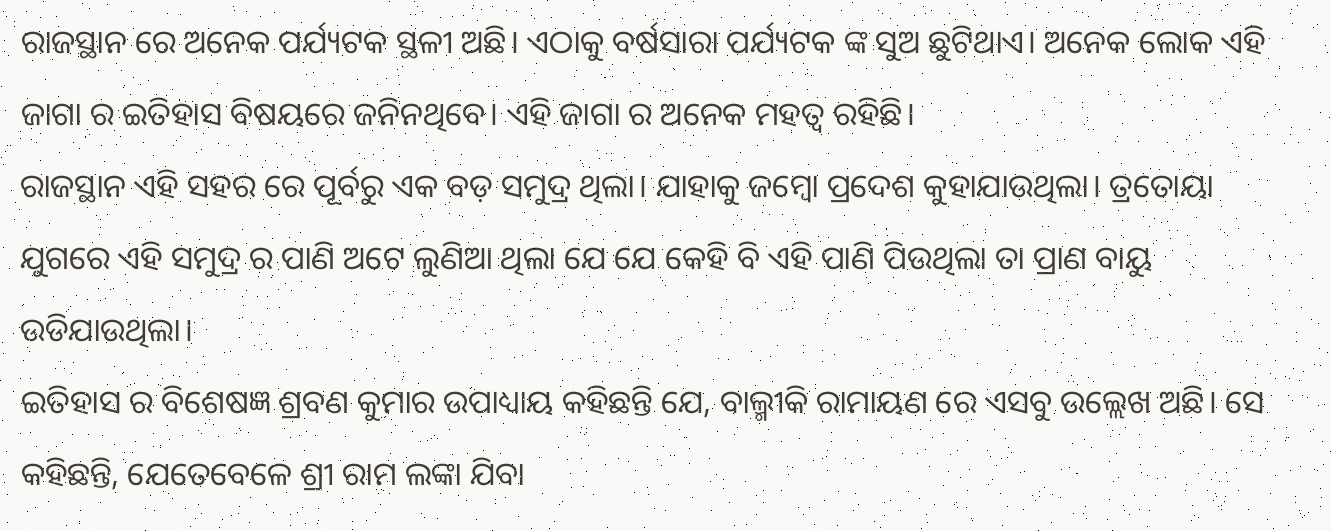ରାଜସ୍ଥାନ ରେ ଅନେକ ପର୍ଯ୍ୟଟକ ସ୍ଥଳୀ ଅଛି। ଏଠାକୁ ବର୍ଷସାରା ପର୍ଯ୍ୟଟକ ଙ୍କ ସୁଅ ଛୁଟିଥାଏ। ଅନେକ ଲୋକ ଏହି ଜାଗା ର ଇତିହାସ ବିଷୟରେ ଜନିନଥିବେ। ଏହି ଜାଗା ର ଅନେକ ମହତ୍ୱ ରହିଛି।
ରାଜସ୍ଥାନ ଏହି ସହର ରେ ପୂର୍ବରୁ ଏକ ବଡ଼ ସମୁଦ୍ର ଥିଲା। ଯାହାକୁ ଜମ୍ବୋ ପ୍ରଦେଶ କୁହାଯାଉଥିଲା। ତ୍ରତୋୟା ଯୁଗରେ ଏହି ସମୁଦ୍ର ର ପାଣି ଅଟେ ଲୁଣିଆ ଥିଲା ଯେ ଯେ କେହି ବି ଏହି ପାଣି ପିଉଥିଲା ତା ପ୍ରାଣ ବାୟୁ ଉଡିଯାଉଥିଲା।
ଇତିହାସ ର ବିଶେଷଜ୍ଞ ଶ୍ରବଣ କୁମାର ଉପାଧ୍ୟାୟ କହିଛନ୍ତି ଯେ, ବାଲ୍ମୀକି ରାମାୟଣ ରେ ଏସବୁ ଉଲ୍ଲେଖ ଅଛି। ସେ କହିଛନ୍ତି, ଯେତେବେଳେ ଶ୍ରୀ ରାମ ଲଙ୍କା ଯିବା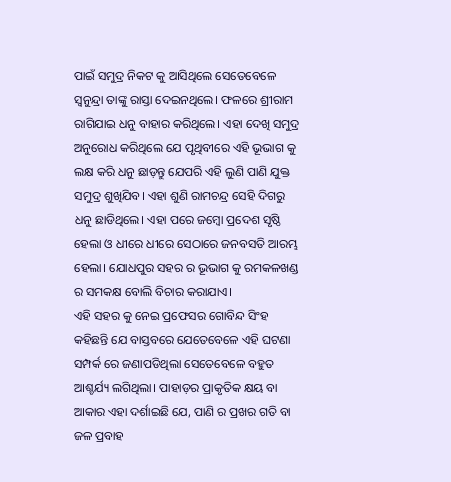ପାଇଁ ସମୁଦ୍ର ନିକଟ କୁ ଆସିଥିଲେ ସେତେବେଳେ ସ୍ୱନୁନ୍ଦ୍ରା ତାଙ୍କୁ ରାସ୍ତା ଦେଇନଥିଲେ। ଫଳରେ ଶ୍ରୀରାମ ରାଗିଯାଇ ଧନୁ ବାହାର କରିଥିଲେ। ଏହା ଦେଖି ସମୁଦ୍ର ଅନୁରୋଧ କରିଥିଲେ ଯେ ପୃଥିବୀରେ ଏହି ଭୂଭାଗ କୁ ଲକ୍ଷ କରି ଧନୁ ଛାଡ଼ନ୍ତୁ ଯେପରି ଏହି ଲୁଣି ପାଣି ଯୁକ୍ତ ସମୁଦ୍ର ଶୁଖିଯିବ। ଏହା ଶୁଣି ରାମଚନ୍ଦ୍ର ସେହି ଦିଗରୁ ଧନୁ ଛାଡିଥିଲେ। ଏହା ପରେ ଜମ୍ୱୋ ପ୍ରଦେଶ ସୃଷ୍ଠି ହେଲା ଓ ଧୀରେ ଧୀରେ ସେଠାରେ ଜନବସତି ଆରମ୍ଭ ହେଲା। ଯୋଧପୁର ସହର ର ଭୂଭାଗ କୁ ରମକଳଖଣ୍ଡ ର ସମକକ୍ଷ ବୋଲି ବିଚାର କରାଯାଏ।
ଏହି ସହର କୁ ନେଇ ପ୍ରଫେସର ଗୋବିନ୍ଦ ସିଂହ କହିଛନ୍ତି ଯେ ବାସ୍ତବରେ ଯେତେବେଳେ ଏହି ଘଟଣା ସମ୍ପର୍କ ରେ ଜଣାପଡିଥିଲା ସେତେବେଳେ ବହୁତ ଆଶ୍ଚର୍ଯ୍ୟ ଲଗିଥିଲା। ପାହାଡ଼ର ପ୍ରାକୃତିକ କ୍ଷୟ ବା ଆକାର ଏହା ଦର୍ଶାଇଛି ଯେ, ପାଣି ର ପ୍ରଖର ଗତି ବା ଜଳ ପ୍ରବାହ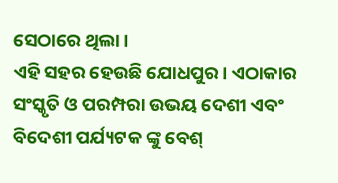ସେଠାରେ ଥିଲା।
ଏହି ସହର ହେଉଛି ଯୋଧପୁର। ଏଠାକାର ସଂସ୍କୃତି ଓ ପରମ୍ପରା ଉଭୟ ଦେଶୀ ଏବଂ ବିଦେଶୀ ପର୍ଯ୍ୟଟକ ଙ୍କୁ ବେଶ୍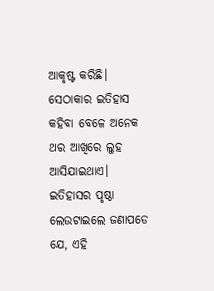ଆକୃଷ୍ଟ କରିଛି। ସେଠାକାର ଇତିହାସ କହିବା ବେଳେ ଅନେକ ଥର ଆଖିରେ ଲୁହ ଆସିଯାଇଥାଏ। ଇତିହାସର ପୃଷ୍ଠା ଲେଉଟାଇଲେ ଜଣାପଡେ ଯେ, ଏହି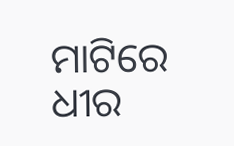ମାଟିରେ ଧୀର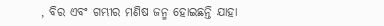, ବିର ଏବଂ ଗମ୍ଭୀର ମଣିଷ ଜନ୍ମ ହୋଇଛନ୍ତି ଯାହା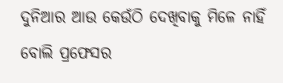ଦୁନିଆର ଆଉ କେଉଁଠି ଦେଖିବାକୁ ମିଳେ ନାହିଁ ବୋଲି ପ୍ରଫେସର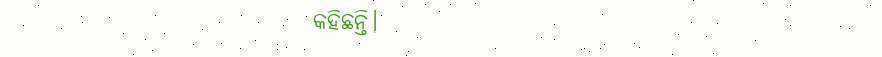କହିଛନ୍ତି।